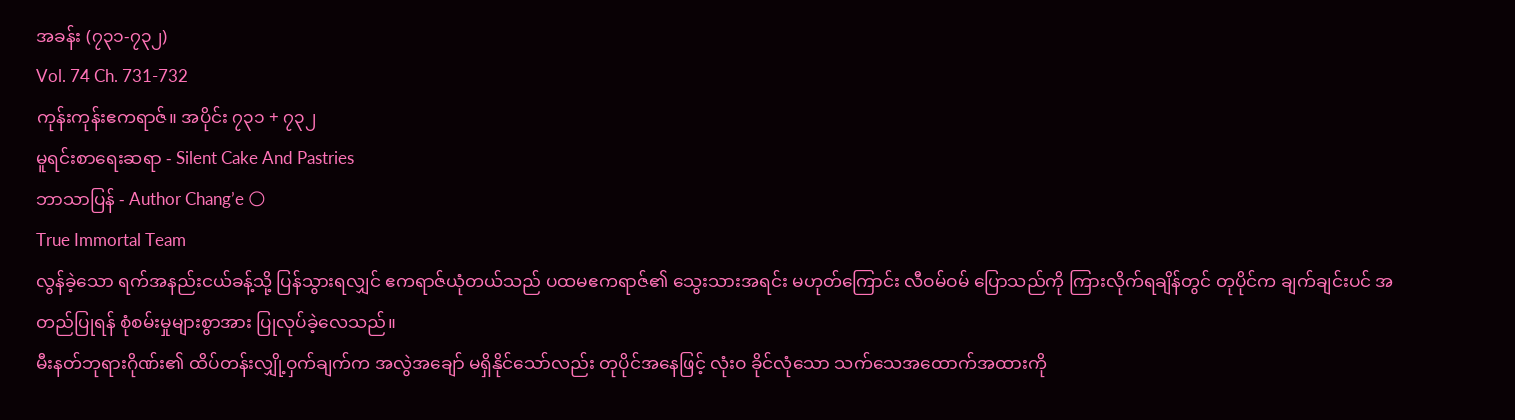အခန်း (၇၃၁-၇၃၂)
Vol. 74 Ch. 731-732
ကုန်းကုန်းဧကရာဇ်။ အပိုင်း ၇၃၁ + ၇၃၂
မူရင်းစာရေးဆရာ - Silent Cake And Pastries
ဘာသာပြန် - Author Chang’e 🌕
True Immortal Team
လွန်ခဲ့သော ရက်အနည်းငယ်ခန့်သို့ ပြန်သွားရလျှင် ဧကရာဇ်ယုံတယ်သည် ပထမဧကရာဇ်၏ သွေးသားအရင်း မဟုတ်ကြောင်း လီဝမ်ဝမ် ပြောသည်ကို ကြားလိုက်ရချိန်တွင် တုပိုင်က ချက်ချင်းပင် အတည်ပြုရန် စုံစမ်းမှုများစွာအား ပြုလုပ်ခဲ့လေသည်။
မီးနတ်ဘုရားဂိုဏ်း၏ ထိပ်တန်းလျှို့ဝှက်ချက်က အလွဲအချော် မရှိနိုင်သော်လည်း တုပိုင်အနေဖြင့် လုံးဝ ခိုင်လုံသော သက်သေအထောက်အထားကို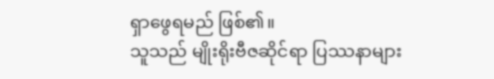ရှာဖွေရမည် ဖြစ်၏။
သူသည် မျိုးရိုးဗီဇဆိုင်ရာ ပြဿနာများ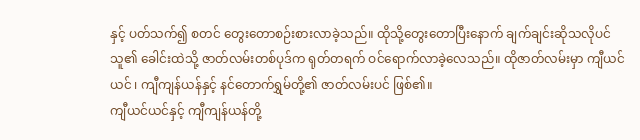နှင့် ပတ်သက်၍ စတင် တွေးတောစဉ်းစားလာခဲ့သည်။ ထိုသို့တွေးတောပြီးနောက် ချက်ချင်းဆိုသလိုပင် သူ၏ ခေါင်းထဲသို့ ဇာတ်လမ်းတစ်ပုဒ်က ရုတ်တရက် ဝင်ရောက်လာခဲ့လေသည်။ ထိုဇာတ်လမ်းမှာ ကျီယင်ယင် ၊ ကျီကျန်ယန်နှင့် နင်တောက်ရွှမ်တို့၏ ဇာတ်လမ်းပင် ဖြစ်၏။
ကျီယင်ယင်နှင့် ကျီကျန်ယန်တို့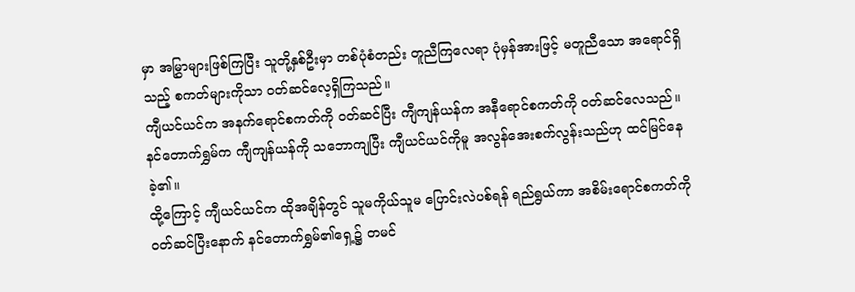မှာ အမြွှာများဖြစ်ကြပြီး သူတို့နှစ်ဦးမှာ တစ်ပုံစံတည်း တူညီကြလေရာ ပုံမှန်အားဖြင့် မတူညီသော အရောင်ရှိသည့် စကတ်များကိုသာ ဝတ်ဆင်လေ့ရှိကြသည်။
ကျီယင်ယင်က အနက်ရောင်စကတ်ကို ဝတ်ဆင်ပြီး ကျီကျန်ယန်က အနီရောင်စကတ်ကို ဝတ်ဆင်လေသည်။
နင်တောက်ရွှမ်က ကျီကျန်ယန်ကို သဘောကျပြီး ကျီယင်ယင်ကိုမူ အလွန်အေးစက်လွန်းသည်ဟု ထင်မြင်နေခဲ့၏။
ထို့ကြောင့် ကျီယင်ယင်က ထိုအချိန်တွင် သူမကိုယ်သူမ ပြောင်းလဲပစ်ရန် ရည်ရွယ်ကာ အစိမ်းရောင်စကတ်ကို ဝတ်ဆင်ပြီးနောက် နင်တောက်ရွှမ်၏ရှေ့၌ တမင်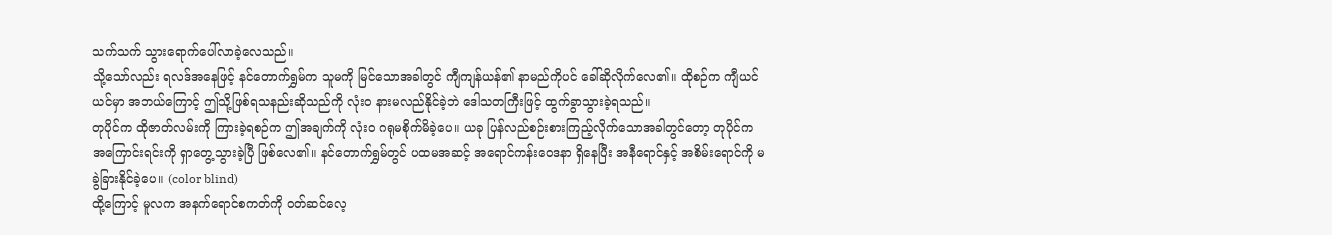သက်သက် သွားရောက်ပေါ်လာခဲ့လေသည်။
သို့သော်လည်း ရလဒ်အနေဖြင့် နင်တောက်ရွှမ်က သူမကို မြင်သောအခါတွင် ကျီကျန်ယန်၏ နာမည်ကိုပင် ခေါ်ဆိုလိုက်လေ၏။ ထိုစဉ်က ကျီယင်ယင်မှာ အဘယ်ကြောင့် ဤသို့ဖြစ်ရသနည်းဆိုသည်ကို လုံးဝ နားမလည်နိုင်ခဲ့ဘဲ ဒေါသတကြီးဖြင့် ထွက်ခွာသွားခဲ့ရသည်။
တုပိုင်က ထိုဇာတ်လမ်းကို ကြားခဲ့ရစဉ်က ဤအချက်ကို လုံးဝ ဂရုမစိုက်မိခဲ့ပေ။ ယခု ပြန်လည်စဉ်းစားကြည့်လိုက်သောအခါတွင်တော့ တုပိုင်က အကြောင်းရင်းကို ရှာတွေ့သွားခဲ့ပြီ ဖြစ်လေ၏။ နင်တောက်ရွှမ်တွင် ပထမအဆင့် အရောင်ကန်းဝေဒနာ ရှိနေပြီး အနီရောင်နှင့် အစိမ်းရောင်ကို မခွဲခြားနိုင်ခဲ့ပေ။ (color blind)
ထို့ကြောင့် မူလက အနက်ရောင်စကတ်ကို ဝတ်ဆင်လေ့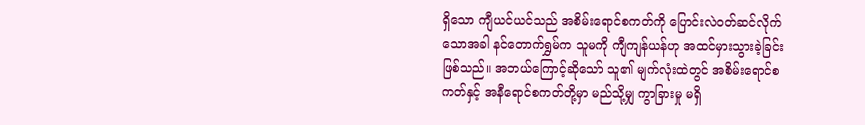ရှိသော ကျီယင်ယင်သည် အစိမ်းရောင်စကတ်ကို ပြောင်းလဲဝတ်ဆင်လိုက်သောအခါ နင်တောက်ရွှမ်က သူမကို ကျီကျန်ယန်ဟု အထင်မှားသွားခဲ့ခြင်း ဖြစ်သည်။ အဘယ်ကြောင့်ဆိုသော် သူ၏ မျက်လုံးထဲတွင် အစိမ်းရောင်စကတ်နှင့် အနီရောင်စကတ်တို့မှာ မည်သို့မျှ ကွာခြားမှု မရှိ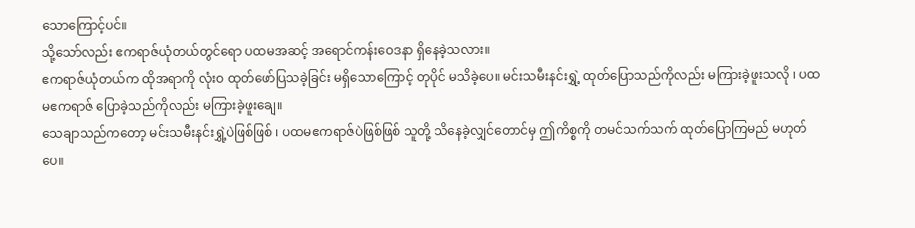သောကြောင့်ပင်။
သို့သော်လည်း ဧကရာဇ်ယုံတယ်တွင်ရော ပထမအဆင့် အရောင်ကန်းဝေဒနာ ရှိနေခဲ့သလား။
ဧကရာဇ်ယုံတယ်က ထိုအရာကို လုံးဝ ထုတ်ဖော်ပြသခဲ့ခြင်း မရှိသောကြောင့် တုပိုင် မသိခဲ့ပေ။ မင်းသမီးနင်းရွှဲ့ ထုတ်ပြောသည်ကိုလည်း မကြားခဲ့ဖူးသလို ၊ ပထမဧကရာဇ် ပြောခဲ့သည်ကိုလည်း မကြားခဲ့ဖူးချေ။
သေချာသည်ကတော့ မင်းသမီးနင်းရွှဲ့ပဲဖြစ်ဖြစ် ၊ ပထမဧကရာဇ်ပဲဖြစ်ဖြစ် သူတို့ သိနေခဲ့လျှင်တောင်မှ ဤကိစ္စကို တမင်သက်သက် ထုတ်ပြောကြမည် မဟုတ်ပေ။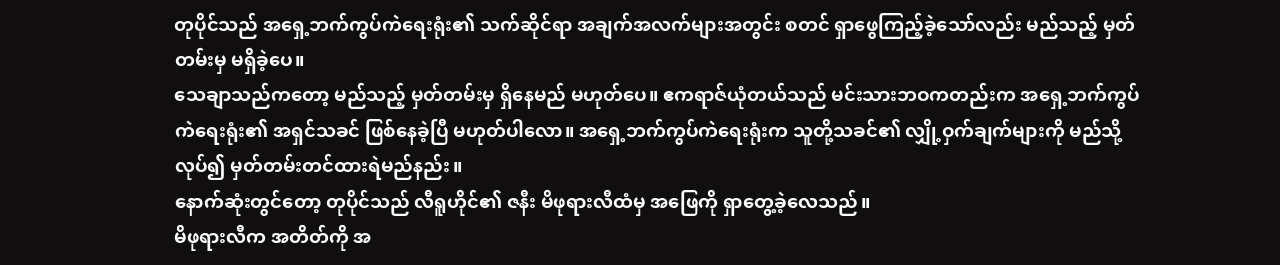တုပိုင်သည် အရှေ့ဘက်ကွပ်ကဲရေးရုံး၏ သက်ဆိုင်ရာ အချက်အလက်များအတွင်း စတင် ရှာဖွေကြည့်ခဲ့သော်လည်း မည်သည့် မှတ်တမ်းမှ မရှိခဲ့ပေ။
သေချာသည်ကတော့ မည်သည့် မှတ်တမ်းမှ ရှိနေမည် မဟုတ်ပေ။ ဧကရာဇ်ယုံတယ်သည် မင်းသားဘဝကတည်းက အရှေ့ဘက်ကွပ်ကဲရေးရုံး၏ အရှင်သခင် ဖြစ်နေခဲ့ပြီ မဟုတ်ပါလော။ အရှေ့ဘက်ကွပ်ကဲရေးရုံးက သူတို့သခင်၏ လျှို့ဝှက်ချက်များကို မည်သို့လုပ်၍ မှတ်တမ်းတင်ထားရဲမည်နည်း။
နောက်ဆုံးတွင်တော့ တုပိုင်သည် လီရူဟိုင်၏ ဇနီး မိဖုရားလီထံမှ အဖြေကို ရှာတွေ့ခဲ့လေသည်။
မိဖုရားလီက အတိတ်ကို အ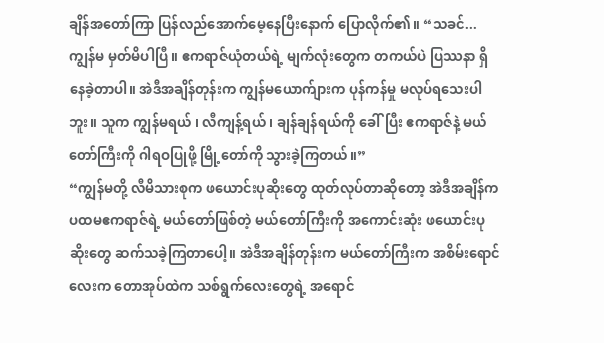ချိန်အတော်ကြာ ပြန်လည်အောက်မေ့နေပြီးနောက် ပြောလိုက်၏။ “သခင်... ကျွန်မ မှတ်မိပါပြီ။ ဧကရာဇ်ယုံတယ်ရဲ့ မျက်လုံးတွေက တကယ်ပဲ ပြဿနာ ရှိနေခဲ့တာပါ။ အဲဒီအချိန်တုန်းက ကျွန်မယောက်ျားက ပုန်ကန်မှု မလုပ်ရသေးပါဘူး။ သူက ကျွန်မရယ် ၊ လီကျန့်ရယ် ၊ ချန်ချန်ရယ်ကို ခေါ်ပြီး ဧကရာဇ်နဲ့ မယ်တော်ကြီးကို ဂါရဝပြုဖို့ မြို့တော်ကို သွားခဲ့ကြတယ်။”
“ကျွန်မတို့ လီမိသားစုက ဖယောင်းပုဆိုးတွေ ထုတ်လုပ်တာဆိုတော့ အဲဒီအချိန်က ပထမဧကရာဇ်ရဲ့ မယ်တော်ဖြစ်တဲ့ မယ်တော်ကြီးကို အကောင်းဆုံး ဖယောင်းပုဆိုးတွေ ဆက်သခဲ့ကြတာပေါ့။ အဲဒီအချိန်တုန်းက မယ်တော်ကြီးက အစိမ်းရောင်လေးက တောအုပ်ထဲက သစ်ရွက်လေးတွေရဲ့ အရောင်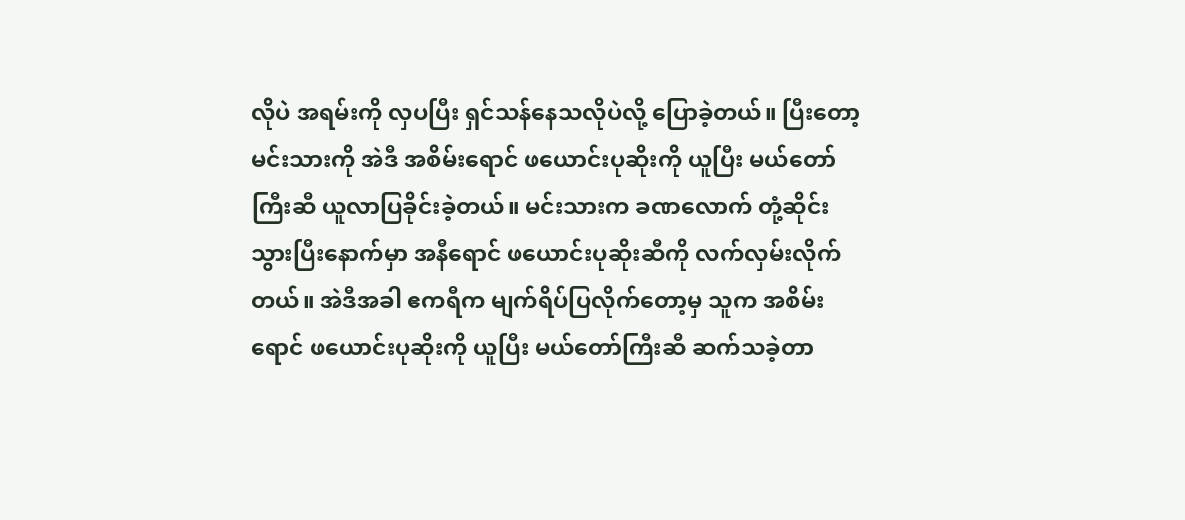လိုပဲ အရမ်းကို လှပပြီး ရှင်သန်နေသလိုပဲလို့ ပြောခဲ့တယ်။ ပြီးတော့ မင်းသားကို အဲဒီ အစိမ်းရောင် ဖယောင်းပုဆိုးကို ယူပြီး မယ်တော်ကြီးဆီ ယူလာပြခိုင်းခဲ့တယ်။ မင်းသားက ခဏလောက် တုံ့ဆိုင်းသွားပြီးနောက်မှာ အနီရောင် ဖယောင်းပုဆိုးဆီကို လက်လှမ်းလိုက်တယ်။ အဲဒီအခါ ဧကရီက မျက်ရိပ်ပြလိုက်တော့မှ သူက အစိမ်းရောင် ဖယောင်းပုဆိုးကို ယူပြီး မယ်တော်ကြီးဆီ ဆက်သခဲ့တာ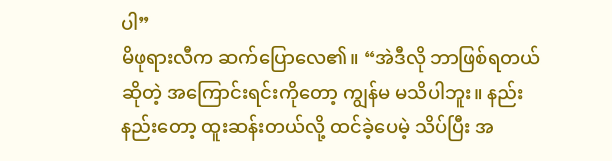ပါ”
မိဖုရားလီက ဆက်ပြောလေ၏။ “အဲဒီလို ဘာဖြစ်ရတယ်ဆိုတဲ့ အကြောင်းရင်းကိုတော့ ကျွန်မ မသိပါဘူး။ နည်းနည်းတော့ ထူးဆန်းတယ်လို့ ထင်ခဲ့ပေမဲ့ သိပ်ပြီး အ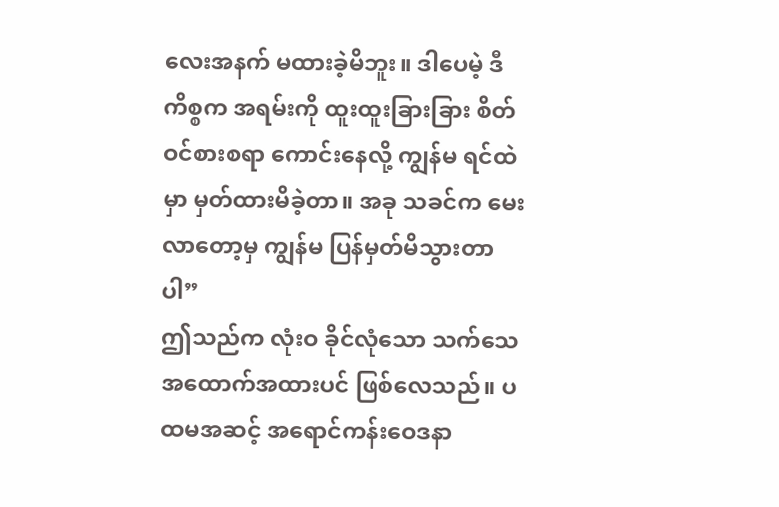လေးအနက် မထားခဲ့မိဘူး။ ဒါပေမဲ့ ဒီကိစ္စက အရမ်းကို ထူးထူးခြားခြား စိတ်ဝင်စားစရာ ကောင်းနေလို့ ကျွန်မ ရင်ထဲမှာ မှတ်ထားမိခဲ့တာ။ အခု သခင်က မေးလာတော့မှ ကျွန်မ ပြန်မှတ်မိသွားတာပါ”
ဤသည်က လုံးဝ ခိုင်လုံသော သက်သေအထောက်အထားပင် ဖြစ်လေသည်။ ပထမအဆင့် အရောင်ကန်းဝေဒနာ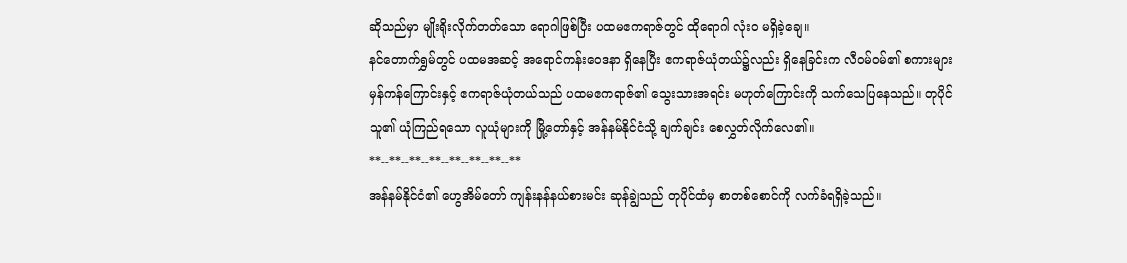ဆိုသည်မှာ မျိုးရိုးလိုက်တတ်သော ရောဂါဖြစ်ပြီး ပထမဧကရာဇ်တွင် ထိုရောဂါ လုံးဝ မရှိခဲ့ချေ။
နင်တောက်ရွှမ်တွင် ပထမအဆင့် အရောင်ကန်းဝေဒနာ ရှိနေပြီး ဧကရာဇ်ယုံတယ်၌လည်း ရှိနေခြင်းက လီဝမ်ဝမ်၏ စကားများ မှန်ကန်ကြောင်းနှင့် ဧကရာဇ်ယုံတယ်သည် ပထမဧကရာဇ်၏ သွေးသားအရင်း မဟုတ်ကြောင်းကို သက်သေပြနေသည်။ တုပိုင် သူ၏ ယုံကြည်ရသော လူယုံများကို မြို့တော်နှင့် အန်နမ်နိုင်ငံသို့ ချက်ချင်း စေလွှတ်လိုက်လေ၏။
**--**--**--**--**--**--**--**
အန်နမ်နိုင်ငံ၏ ဟွေအိမ်တော် ကျန်းနန်နယ်စားမင်း ဆုန်ချွဲသည် တုပိုင်ထံမှ စာတစ်စောင်ကို လက်ခံရရှိခဲ့သည်။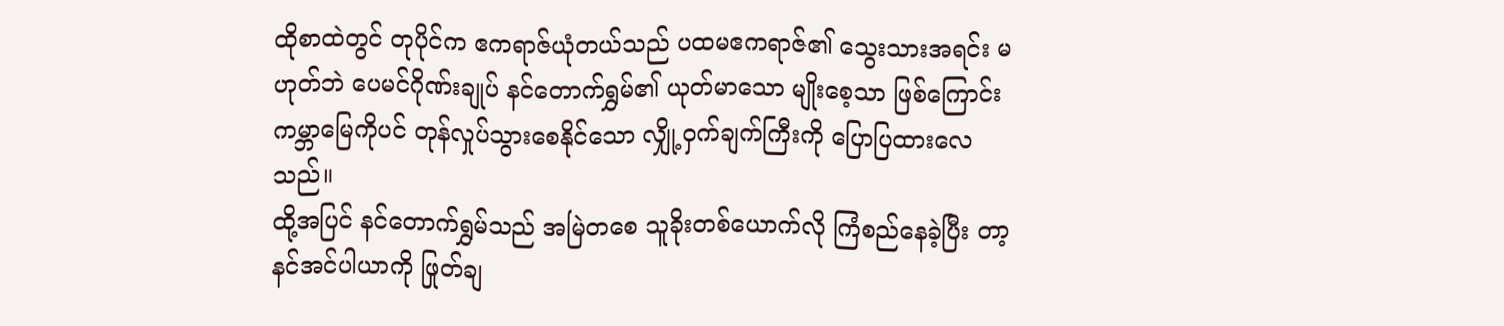ထိုစာထဲတွင် တုပိုင်က ဧကရာဇ်ယုံတယ်သည် ပထမဧကရာဇ်၏ သွေးသားအရင်း မဟုတ်ဘဲ ပေမင်ဂိုဏ်းချုပ် နင်တောက်ရွှမ်၏ ယုတ်မာသော မျိုးစေ့သာ ဖြစ်ကြောင်း ကမ္ဘာမြေကိုပင် တုန်လှုပ်သွားစေနိုင်သော လျှို့ဝှက်ချက်ကြီးကို ပြောပြထားလေသည်။
ထို့အပြင် နင်တောက်ရွှမ်သည် အမြဲတစေ သူခိုးတစ်ယောက်လို ကြံစည်နေခဲ့ပြီး တာ့နင်အင်ပါယာကို ဖြုတ်ချ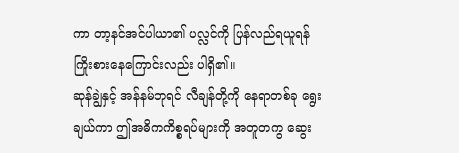ကာ တာ့နင်အင်ပါယာ၏ ပလ္လင်ကို ပြန်လည်ရယူရန် ကြိုးစားနေကြောင်းလည်း ပါရှိ၏။
ဆုန်ချွဲနှင့် အန်နမ်ဘုရင် လီချန်တို့ကို နေရာတစ်ခု ရွေးချယ်ကာ ဤအဓိကကိစ္စရပ်များကို အတူတကွ ဆွေး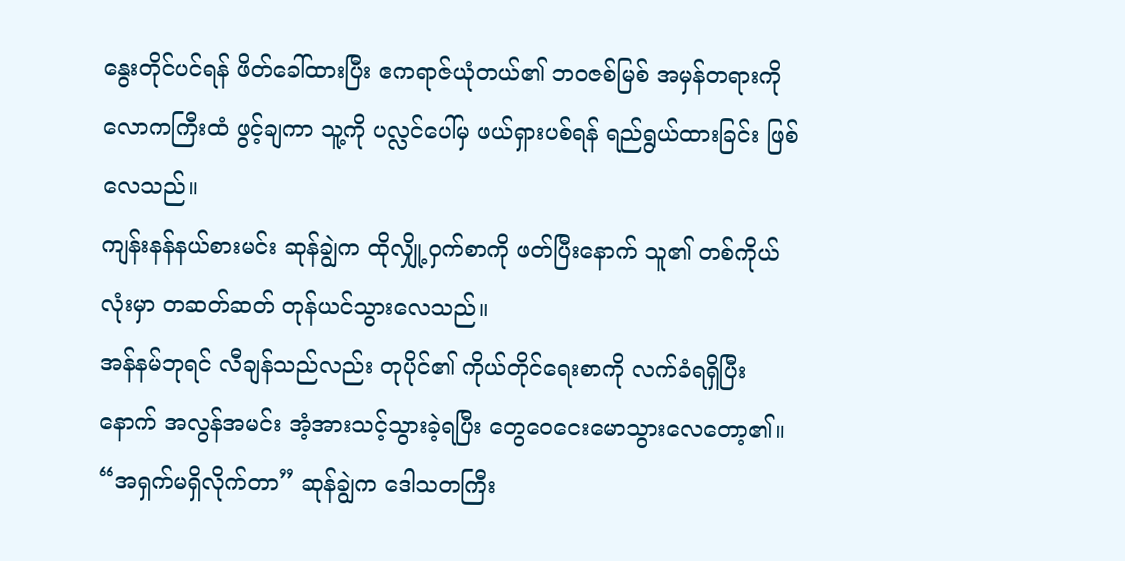နွေးတိုင်ပင်ရန် ဖိတ်ခေါ်ထားပြီး ဧကရာဇ်ယုံတယ်၏ ဘဝဇစ်မြစ် အမှန်တရားကို လောကကြီးထံ ဖွင့်ချကာ သူ့ကို ပလ္လင်ပေါ်မှ ဖယ်ရှားပစ်ရန် ရည်ရွယ်ထားခြင်း ဖြစ်လေသည်။
ကျန်းနန်နယ်စားမင်း ဆုန်ချွဲက ထိုလျှို့ဝှက်စာကို ဖတ်ပြီးနောက် သူ၏ တစ်ကိုယ်လုံးမှာ တဆတ်ဆတ် တုန်ယင်သွားလေသည်။
အန်နမ်ဘုရင် လီချန်သည်လည်း တုပိုင်၏ ကိုယ်တိုင်ရေးစာကို လက်ခံရရှိပြီးနောက် အလွန်အမင်း အံ့အားသင့်သွားခဲ့ရပြီး တွေဝေငေးမောသွားလေတော့၏။
“အရှက်မရှိလိုက်တာ” ဆုန်ချွဲက ဒေါသတကြီး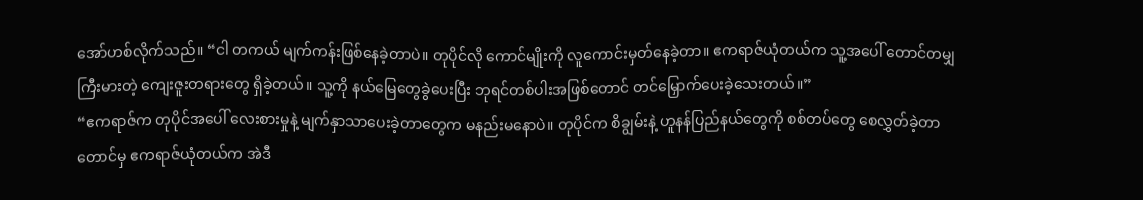အော်ဟစ်လိုက်သည်။ “ငါ တကယ် မျက်ကန်းဖြစ်နေခဲ့တာပဲ။ တုပိုင်လို ကောင်မျိုးကို လူကောင်းမှတ်နေခဲ့တာ။ ဧကရာဇ်ယုံတယ်က သူ့အပေါ် တောင်တမျှ ကြီးမားတဲ့ ကျေးဇူးတရားတွေ ရှိခဲ့တယ်။ သူ့ကို နယ်မြေတွေခွဲပေးပြီး ဘုရင်တစ်ပါးအဖြစ်တောင် တင်မြှောက်ပေးခဲ့သေးတယ်။”
“ဧကရာဇ်က တုပိုင်အပေါ် လေးစားမှုနဲ့ မျက်နှာသာပေးခဲ့တာတွေက မနည်းမနောပဲ။ တုပိုင်က စိချွမ်းနဲ့ ဟူနန်ပြည်နယ်တွေကို စစ်တပ်တွေ စေလွှတ်ခဲ့တာတောင်မှ ဧကရာဇ်ယုံတယ်က အဲဒီ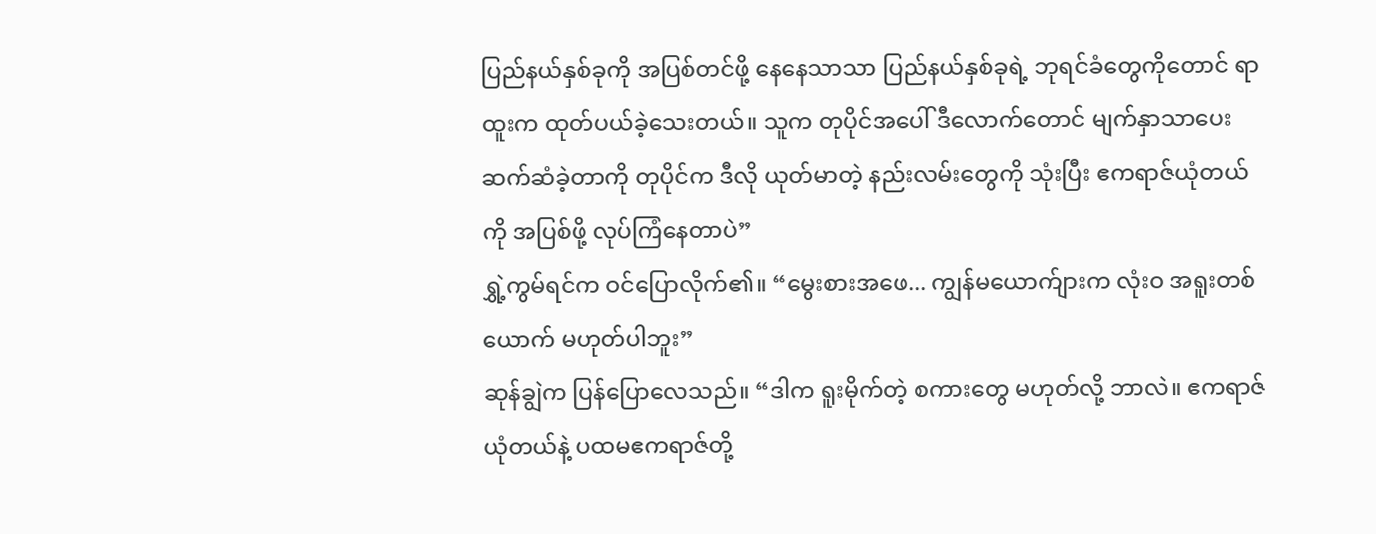ပြည်နယ်နှစ်ခုကို အပြစ်တင်ဖို့ နေနေသာသာ ပြည်နယ်နှစ်ခုရဲ့ ဘုရင်ခံတွေကိုတောင် ရာထူးက ထုတ်ပယ်ခဲ့သေးတယ်။ သူက တုပိုင်အပေါ် ဒီလောက်တောင် မျက်နှာသာပေးဆက်ဆံခဲ့တာကို တုပိုင်က ဒီလို ယုတ်မာတဲ့ နည်းလမ်းတွေကို သုံးပြီး ဧကရာဇ်ယုံတယ်ကို အပြစ်ဖို့ လုပ်ကြံနေတာပဲ”
ရွှဲ့ကွမ်ရင်က ဝင်ပြောလိုက်၏။ “မွေးစားအဖေ... ကျွန်မယောက်ျားက လုံးဝ အရူးတစ်ယောက် မဟုတ်ပါဘူး”
ဆုန်ချွဲက ပြန်ပြောလေသည်။ “ဒါက ရူးမိုက်တဲ့ စကားတွေ မဟုတ်လို့ ဘာလဲ။ ဧကရာဇ်ယုံတယ်နဲ့ ပထမဧကရာဇ်တို့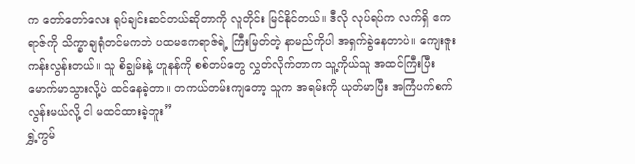က တော်တော်လေး ရုပ်ချင်းဆင်တယ်ဆိုတာကို လူတိုင်း မြင်နိုင်တယ်။ ဒီလို လုပ်ရပ်က လက်ရှိ ဧကရာဇ်ကို သိက္ခာချရုံတင်မကဘဲ ပထမဧကရာဇ်ရဲ့ ကြီးမြတ်တဲ့ နာမည်ကိုပါ အရှက်ခွဲနေတာပဲ။ ကျေးဇူးကန်းလွန်းတယ်။ သူ စိချွမ်းနဲ့ ဟူနန်ကို စစ်တပ်တွေ လွှတ်လိုက်တာက သူ့ကိုယ်သူ အထင်ကြီးပြီး မောက်မာသွားလို့ပဲ ထင်နေခဲ့တာ။ တကယ်တမ်းကျတော့ သူက အရမ်းကို ယုတ်မာပြီး အကြံပက်စက်လွန်းမယ်လို့ ငါ မထင်ထားခဲ့ဘူး”
ရွှဲ့ကွမ်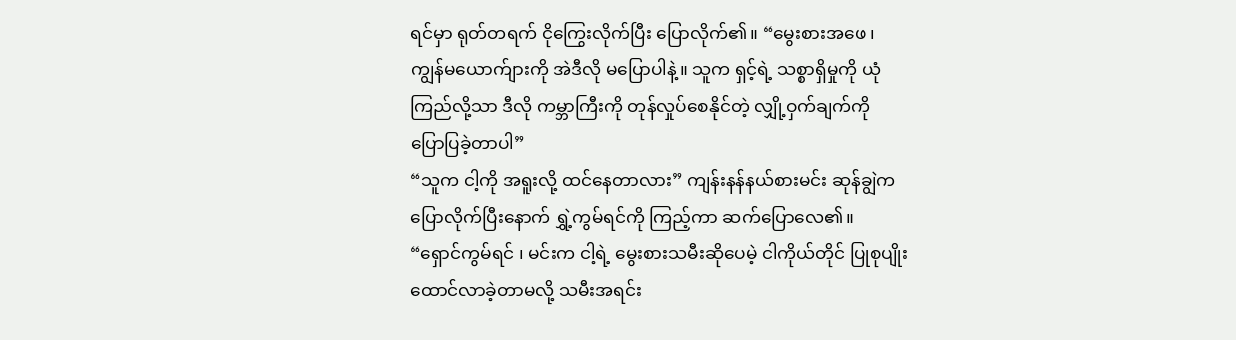ရင်မှာ ရုတ်တရက် ငိုကြွေးလိုက်ပြီး ပြောလိုက်၏။ “မွေးစားအဖေ ၊ ကျွန်မယောက်ျားကို အဲဒီလို မပြောပါနဲ့။ သူက ရှင့်ရဲ့ သစ္စာရှိမှုကို ယုံကြည်လို့သာ ဒီလို ကမ္ဘာကြီးကို တုန်လှုပ်စေနိုင်တဲ့ လျှို့ဝှက်ချက်ကို ပြောပြခဲ့တာပါ”
“သူက ငါ့ကို အရူးလို့ ထင်နေတာလား” ကျန်းနန်နယ်စားမင်း ဆုန်ချွဲက ပြောလိုက်ပြီးနောက် ရွှဲ့ကွမ်ရင်ကို ကြည့်ကာ ဆက်ပြောလေ၏။ “ရှောင်ကွမ်ရင် ၊ မင်းက ငါ့ရဲ့ မွေးစားသမီးဆိုပေမဲ့ ငါကိုယ်တိုင် ပြုစုပျိုးထောင်လာခဲ့တာမလို့ သမီးအရင်း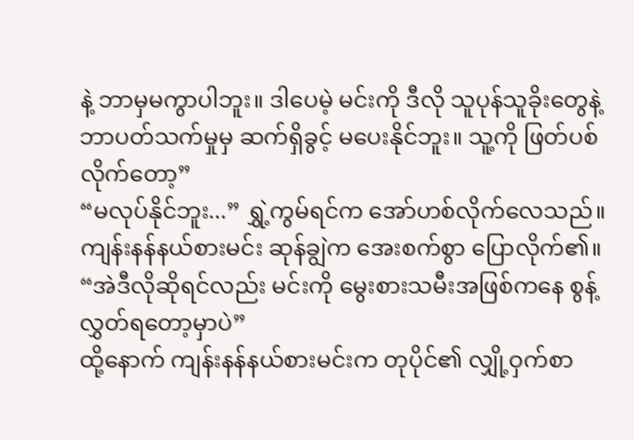နဲ့ ဘာမှမကွာပါဘူး။ ဒါပေမဲ့ မင်းကို ဒီလို သူပုန်သူခိုးတွေနဲ့ ဘာပတ်သက်မှုမှ ဆက်ရှိခွင့် မပေးနိုင်ဘူး။ သူ့ကို ဖြတ်ပစ်လိုက်တော့”
“မလုပ်နိုင်ဘူး...” ရွှဲ့ကွမ်ရင်က အော်ဟစ်လိုက်လေသည်။
ကျန်းနန်နယ်စားမင်း ဆုန်ချွဲက အေးစက်စွာ ပြောလိုက်၏။ “အဲဒီလိုဆိုရင်လည်း မင်းကို မွေးစားသမီးအဖြစ်ကနေ စွန့်လွှတ်ရတော့မှာပဲ”
ထို့နောက် ကျန်းနန်နယ်စားမင်းက တုပိုင်၏ လျှို့ဝှက်စာ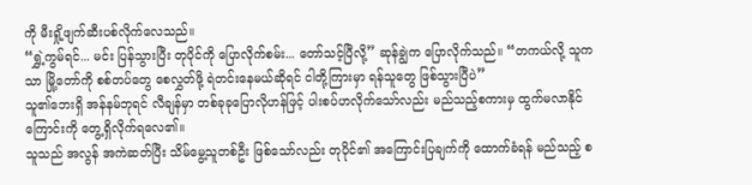ကို မီးရှို့ဖျက်ဆီးပစ်လိုက်လေသည်။
“ရွှဲ့ကွမ်ရင်... မင်း ပြန်သွားပြီး တုပိုင်ကို ပြောလိုက်စမ်း... တော်သင့်ပြီလို့” ဆုန်ချွဲက ပြောလိုက်သည်။ “တကယ်လို့ သူကသာ မြို့တော်ကို စစ်တပ်တွေ စေလွှတ်ဖို့ ရဲတင်းနေမယ်ဆိုရင် ငါတို့ကြားမှာ ရန်သူတွေ ဖြစ်သွားပြီပဲ”
သူ၏ဘေးရှိ အန်နမ်ဘုရင် လီချန်မှာ တစ်ခုခုပြောလိုဟန်ဖြင့် ပါးစပ်ဟလိုက်သော်လည်း မည်သည့်စကားမှ ထွက်မလာနိုင်ကြောင်းကို တွေ့ရှိလိုက်ရလေ၏။
သူသည် အလွန် အကဲဆတ်ပြီး သိမ်မွေ့သူတစ်ဦး ဖြစ်သော်လည်း တုပိုင်၏ အကြောင်းပြချက်ကို ထောက်ခံရန် မည်သည့် စ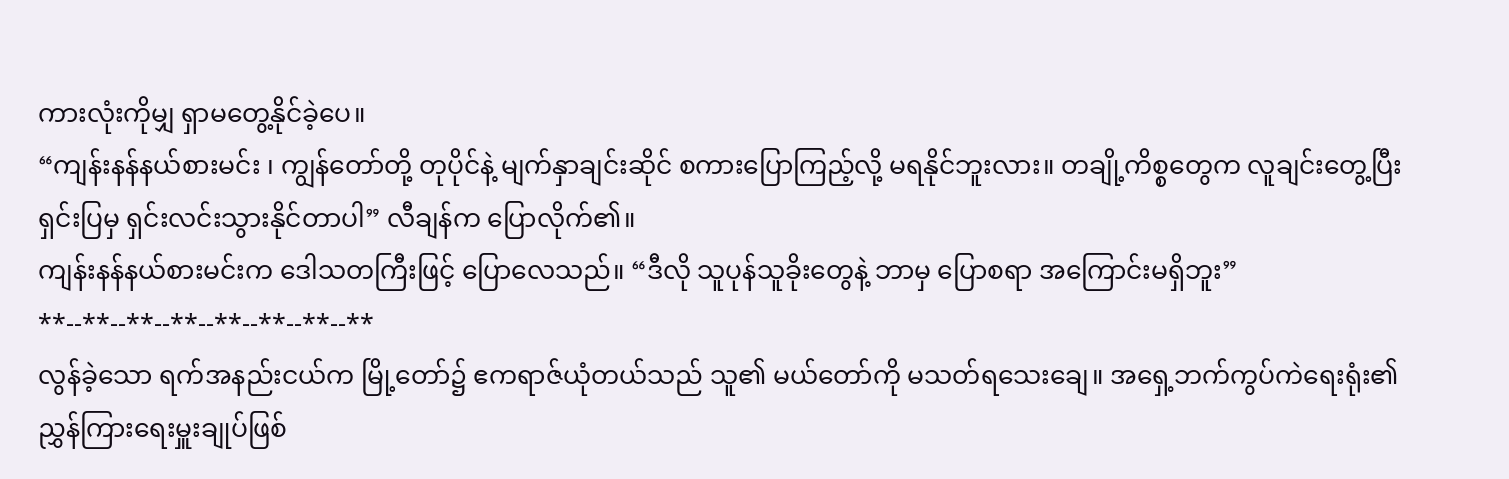ကားလုံးကိုမျှ ရှာမတွေ့နိုင်ခဲ့ပေ။
“ကျန်းနန်နယ်စားမင်း ၊ ကျွန်တော်တို့ တုပိုင်နဲ့ မျက်နှာချင်းဆိုင် စကားပြောကြည့်လို့ မရနိုင်ဘူးလား။ တချို့ကိစ္စတွေက လူချင်းတွေ့ပြီး ရှင်းပြမှ ရှင်းလင်းသွားနိုင်တာပါ” လီချန်က ပြောလိုက်၏။
ကျန်းနန်နယ်စားမင်းက ဒေါသတကြီးဖြင့် ပြောလေသည်။ “ဒီလို သူပုန်သူခိုးတွေနဲ့ ဘာမှ ပြောစရာ အကြောင်းမရှိဘူး”
**--**--**--**--**--**--**--**
လွန်ခဲ့သော ရက်အနည်းငယ်က မြို့တော်၌ ဧကရာဇ်ယုံတယ်သည် သူ၏ မယ်တော်ကို မသတ်ရသေးချေ။ အရှေ့ဘက်ကွပ်ကဲရေးရုံး၏ ညွှန်ကြားရေးမှူးချုပ်ဖြစ်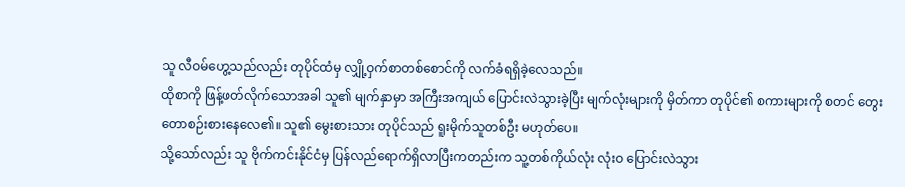သူ လီဝမ်ဟွေ့သည်လည်း တုပိုင်ထံမှ လျှို့ဝှက်စာတစ်စောင်ကို လက်ခံရရှိခဲ့လေသည်။
ထိုစာကို ဖြန့်ဖတ်လိုက်သောအခါ သူ၏ မျက်နှာမှာ အကြီးအကျယ် ပြောင်းလဲသွားခဲ့ပြီး မျက်လုံးများကို မှိတ်ကာ တုပိုင်၏ စကားများကို စတင် တွေးတောစဉ်းစားနေလေ၏။ သူ၏ မွေးစားသား တုပိုင်သည် ရူးမိုက်သူတစ်ဦး မဟုတ်ပေ။
သို့သော်လည်း သူ ဗိုက်ကင်းနိုင်ငံမှ ပြန်လည်ရောက်ရှိလာပြီးကတည်းက သူ့တစ်ကိုယ်လုံး လုံးဝ ပြောင်းလဲသွား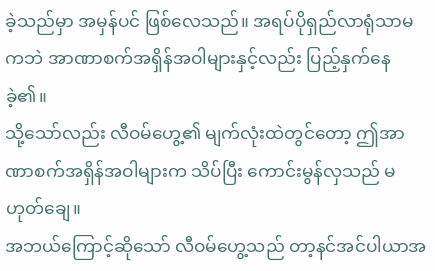ခဲ့သည်မှာ အမှန်ပင် ဖြစ်လေသည်။ အရပ်ပိုရှည်လာရုံသာမကဘဲ အာဏာစက်အရှိန်အဝါများနှင့်လည်း ပြည့်နှက်နေခဲ့၏။
သို့သော်လည်း လီဝမ်ဟွေ့၏ မျက်လုံးထဲတွင်တော့ ဤအာဏာစက်အရှိန်အဝါများက သိပ်ပြီး ကောင်းမွန်လှသည် မဟုတ်ချေ။
အဘယ်ကြောင့်ဆိုသော် လီဝမ်ဟွေ့သည် တာ့နင်အင်ပါယာအ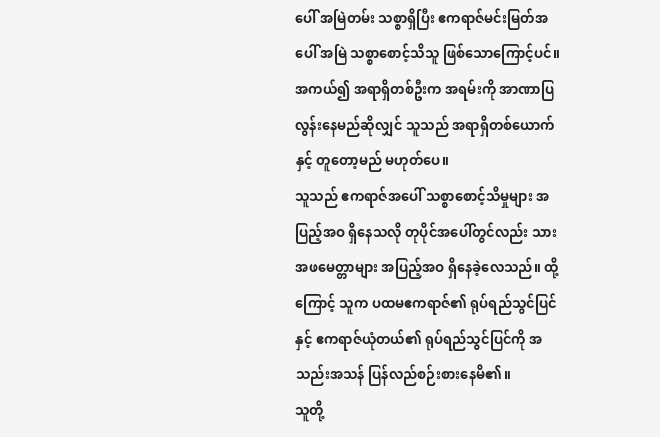ပေါ် အမြဲတမ်း သစ္စာရှိပြီး ဧကရာဇ်မင်းမြတ်အပေါ် အမြဲ သစ္စာစောင့်သိသူ ဖြစ်သောကြောင့်ပင်။ အကယ်၍ အရာရှိတစ်ဦးက အရမ်းကို အာဏာပြလွန်းနေမည်ဆိုလျှင် သူသည် အရာရှိတစ်ယောက်နှင့် တူတော့မည် မဟုတ်ပေ။
သူသည် ဧကရာဇ်အပေါ် သစ္စာစောင့်သိမှုများ အပြည့်အဝ ရှိနေသလို တုပိုင်အပေါ်တွင်လည်း သားအဖမေတ္တာများ အပြည့်အဝ ရှိနေခဲ့လေသည်။ ထို့ကြောင့် သူက ပထမဧကရာဇ်၏ ရုပ်ရည်သွင်ပြင်နှင့် ဧကရာဇ်ယုံတယ်၏ ရုပ်ရည်သွင်ပြင်ကို အသည်းအသန် ပြန်လည်စဉ်းစားနေမိ၏။
သူတို့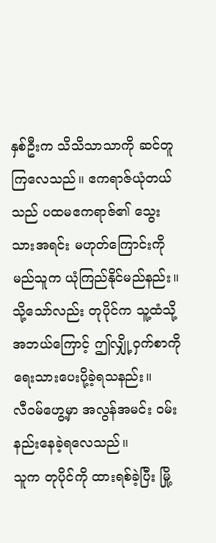နှစ်ဦးက သိသိသာသာကို ဆင်တူကြလေသည်။ ဧကရာဇ်ယုံတယ်သည် ပထမဧကရာဇ်၏ သွေးသားအရင်း မဟုတ်ကြောင်းကို မည်သူက ယုံကြည်နိုင်မည်နည်း။ သို့သော်လည်း တုပိုင်က သူ့ထံသို့ အဘယ်ကြောင့် ဤလျှို့ဝှက်စာကို ရေးသားပေးပို့ခဲ့ရသနည်း။
လီဝမ်ဟွေ့မှာ အလွန်အမင်း ဝမ်းနည်းနေခဲ့ရလေသည်။
သူက တုပိုင်ကို ထားရစ်ခဲ့ပြီး မြို့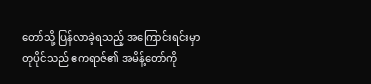တော်သို့ ပြန်လာခဲ့ရသည့် အကြောင်းရင်းမှာ တုပိုင်သည် ဧကရာဇ်၏ အမိန့်တော်ကို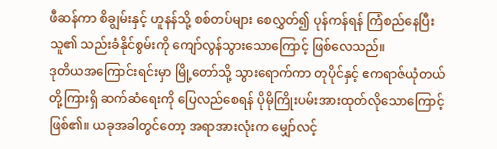ဖီဆန်ကာ စိချွမ်းနှင့် ဟူနန်သို့ စစ်တပ်များ စေလွှတ်၍ ပုန်ကန်ရန် ကြံစည်နေပြီး သူ၏ သည်းခံနိုင်စွမ်းကို ကျော်လွန်သွားသောကြောင့် ဖြစ်လေသည်။
ဒုတိယအကြောင်းရင်းမှာ မြို့တော်သို့ သွားရောက်ကာ တုပိုင်နှင့် ဧကရာဇ်ယုံတယ်တို့ကြားရှိ ဆက်ဆံရေးကို ပြေလည်စေရန် ပိုမိုကြိုးပမ်းအားထုတ်လိုသောကြောင့် ဖြစ်၏။ ယခုအခါတွင်တော့ အရာအားလုံးက မျှော်လင့်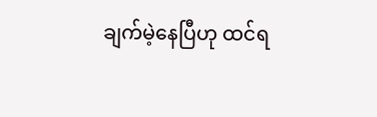ချက်မဲ့နေပြီဟု ထင်ရ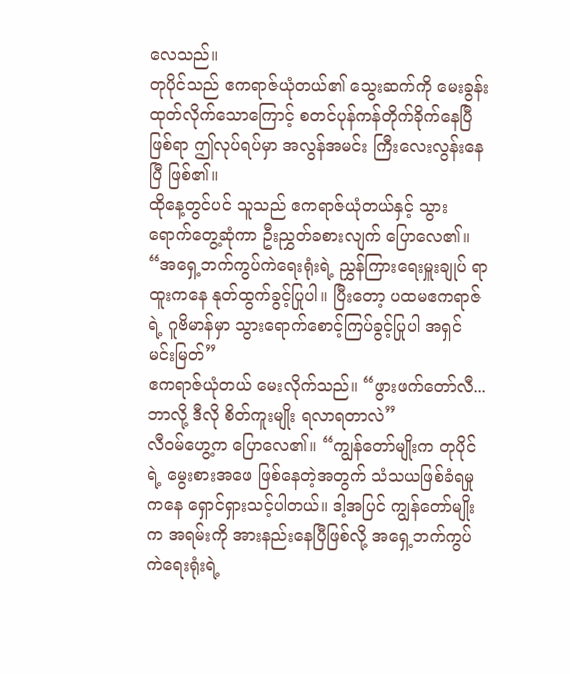လေသည်။
တုပိုင်သည် ဧကရာဇ်ယုံတယ်၏ သွေးဆက်ကို မေးခွန်းထုတ်လိုက်သောကြောင့် စတင်ပုန်ကန်တိုက်ခိုက်နေပြီဖြစ်ရာ ဤလုပ်ရပ်မှာ အလွန်အမင်း ကြီးလေးလွန်းနေပြီ ဖြစ်၏။
ထိုနေ့တွင်ပင် သူသည် ဧကရာဇ်ယုံတယ်နှင့် သွားရောက်တွေ့ဆုံကာ ဦးညွှတ်ခစားလျက် ပြောလေ၏။ “အရှေ့ဘက်ကွပ်ကဲရေးရုံးရဲ့ ညွှန်ကြားရေးမှူးချုပ် ရာထူးကနေ နုတ်ထွက်ခွင့်ပြုပါ။ ပြီးတော့ ပထမဧကရာဇ်ရဲ့ ဂူဗိမာန်မှာ သွားရောက်စောင့်ကြပ်ခွင့်ပြုပါ အရှင်မင်းမြတ်”
ဧကရာဇ်ယုံတယ် မေးလိုက်သည်။ “ဖွားဖက်တော်လီ... ဘာလို့ ဒီလို စိတ်ကူးမျိုး ရလာရတာလဲ”
လီဝမ်ဟွေ့က ပြောလေ၏။ “ကျွန်တော်မျိုးက တုပိုင်ရဲ့ မွေးစားအဖေ ဖြစ်နေတဲ့အတွက် သံသယဖြစ်ခံရမှုကနေ ရှောင်ရှားသင့်ပါတယ်။ ဒါ့အပြင် ကျွန်တော်မျိုးက အရမ်းကို အားနည်းနေပြီဖြစ်လို့ အရှေ့ဘက်ကွပ်ကဲရေးရုံးရဲ့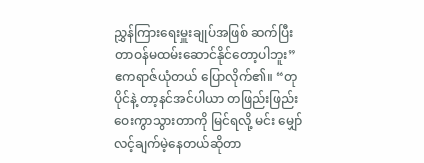ညွှန်ကြားရေးမှူးချုပ်အဖြစ် ဆက်ပြီး တာဝန်မထမ်းဆောင်နိုင်တော့ပါဘူး”
ဧကရာဇ်ယုံတယ် ပြောလိုက်၏။ “တုပိုင်နဲ့ တာ့နင်အင်ပါယာ တဖြည်းဖြည်း ဝေးကွာသွားတာကို မြင်ရလို့ မင်း မျှော်လင့်ချက်မဲ့နေတယ်ဆိုတာ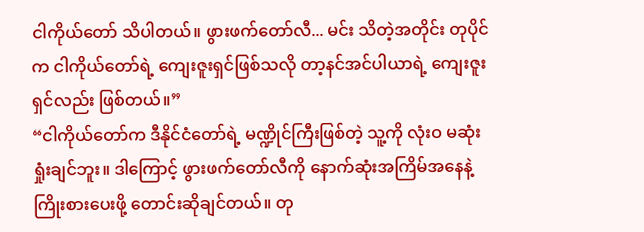ငါကိုယ်တော် သိပါတယ်။ ဖွားဖက်တော်လီ... မင်း သိတဲ့အတိုင်း တုပိုင်က ငါကိုယ်တော်ရဲ့ ကျေးဇူးရှင်ဖြစ်သလို တာ့နင်အင်ပါယာရဲ့ ကျေးဇူးရှင်လည်း ဖြစ်တယ်။”
“ငါကိုယ်တော်က ဒီနိုင်ငံတော်ရဲ့ မဏ္ဍိုင်ကြီးဖြစ်တဲ့ သူ့ကို လုံးဝ မဆုံးရှုံးချင်ဘူး။ ဒါကြောင့် ဖွားဖက်တော်လီကို နောက်ဆုံးအကြိမ်အနေနဲ့ ကြိုးစားပေးဖို့ တောင်းဆိုချင်တယ်။ တု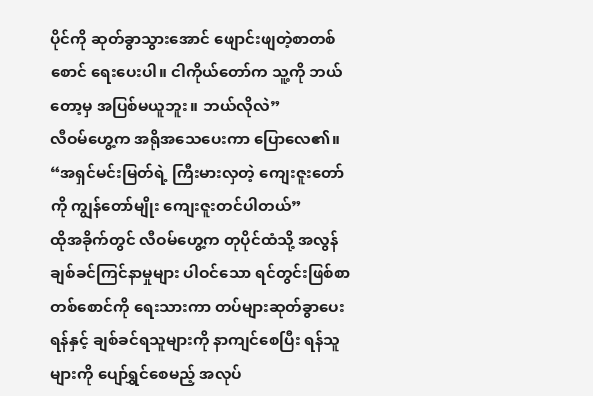ပိုင်ကို ဆုတ်ခွာသွားအောင် ဖျောင်းဖျတဲ့စာတစ်စောင် ရေးပေးပါ။ ငါကိုယ်တော်က သူ့ကို ဘယ်တော့မှ အပြစ်မယူဘူး။ ဘယ်လိုလဲ”
လီဝမ်ဟွေ့က အရိုအသေပေးကာ ပြောလေ၏။ “အရှင်မင်းမြတ်ရဲ့ ကြီးမားလှတဲ့ ကျေးဇူးတော်ကို ကျွန်တော်မျိုး ကျေးဇူးတင်ပါတယ်”
ထိုအခိုက်တွင် လီဝမ်ဟွေ့က တုပိုင်ထံသို့ အလွန် ချစ်ခင်ကြင်နာမှုများ ပါဝင်သော ရင်တွင်းဖြစ်စာတစ်စောင်ကို ရေးသားကာ တပ်များဆုတ်ခွာပေးရန်နှင့် ချစ်ခင်ရသူများကို နာကျင်စေပြီး ရန်သူများကို ပျော်ရွှင်စေမည့် အလုပ်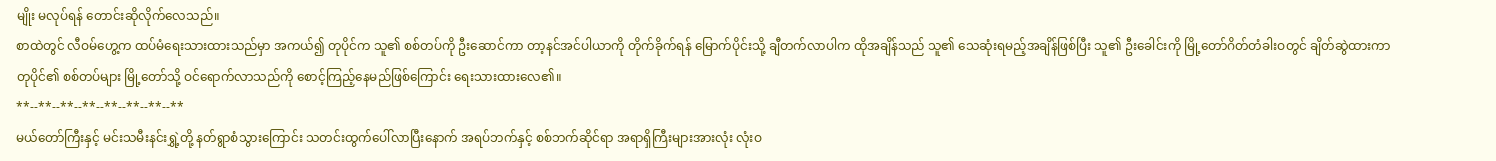မျိုး မလုပ်ရန် တောင်းဆိုလိုက်လေသည်။
စာထဲတွင် လီဝမ်ဟွေ့က ထပ်မံရေးသားထားသည်မှာ အကယ်၍ တုပိုင်က သူ၏ စစ်တပ်ကို ဦးဆောင်ကာ တာ့နင်အင်ပါယာကို တိုက်ခိုက်ရန် မြောက်ပိုင်းသို့ ချီတက်လာပါက ထိုအချိန်သည် သူ၏ သေဆုံးရမည့်အချိန်ဖြစ်ပြီး သူ၏ ဦးခေါင်းကို မြို့တော်ဂိတ်တံခါးဝတွင် ချိတ်ဆွဲထားကာ တုပိုင်၏ စစ်တပ်များ မြို့တော်သို့ ဝင်ရောက်လာသည်ကို စောင့်ကြည့်နေမည်ဖြစ်ကြောင်း ရေးသားထားလေ၏။
**--**--**--**--**--**--**--**
မယ်တော်ကြီးနှင့် မင်းသမီးနင်းရွှဲ့တို့ နတ်ရွာစံသွားကြောင်း သတင်းထွက်ပေါ်လာပြီးနောက် အရပ်ဘက်နှင့် စစ်ဘက်ဆိုင်ရာ အရာရှိကြီးများအားလုံး လုံးဝ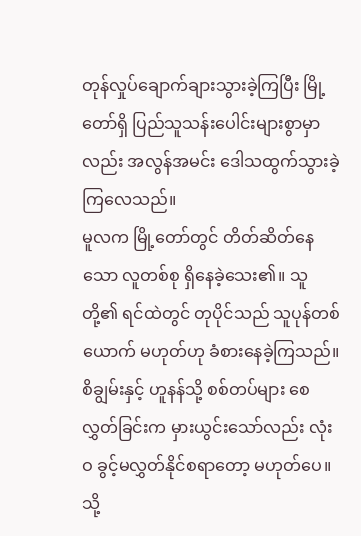တုန်လှုပ်ချောက်ချားသွားခဲ့ကြပြီး မြို့တော်ရှိ ပြည်သူသန်းပေါင်းများစွာမှာလည်း အလွန်အမင်း ဒေါသထွက်သွားခဲ့ကြလေသည်။
မူလက မြို့တော်တွင် တိတ်ဆိတ်နေသော လူတစ်စု ရှိနေခဲ့သေး၏။ သူတို့၏ ရင်ထဲတွင် တုပိုင်သည် သူပုန်တစ်ယောက် မဟုတ်ဟု ခံစားနေခဲ့ကြသည်။ စိချွမ်းနှင့် ဟူနန်သို့ စစ်တပ်များ စေလွှတ်ခြင်းက မှားယွင်းသော်လည်း လုံးဝ ခွင့်မလွှတ်နိုင်စရာတော့ မဟုတ်ပေ။
သို့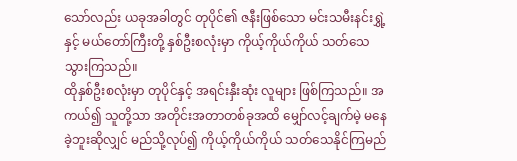သော်လည်း ယခုအခါတွင် တုပိုင်၏ ဇနီးဖြစ်သော မင်းသမီးနင်းရွှဲ့နှင့် မယ်တော်ကြီးတို့ နှစ်ဦးစလုံးမှာ ကိုယ့်ကိုယ်ကိုယ် သတ်သေသွားကြသည်။
ထိုနှစ်ဦးစလုံးမှာ တုပိုင်နှင့် အရင်းနှီးဆုံး လူများ ဖြစ်ကြသည်။ အကယ်၍ သူတို့သာ အတိုင်းအတာတစ်ခုအထိ မျှော်လင့်ချက်မဲ့ မနေခဲ့ဘူးဆိုလျှင် မည်သို့လုပ်၍ ကိုယ့်ကိုယ်ကိုယ် သတ်သေနိုင်ကြမည်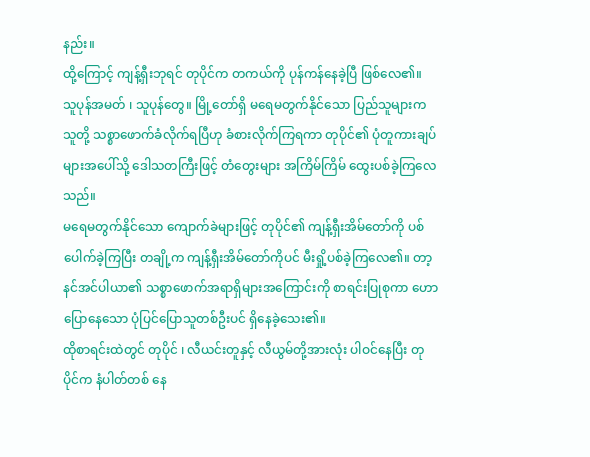နည်း။
ထို့ကြောင့် ကျန့်ရှီးဘုရင် တုပိုင်က တကယ်ကို ပုန်ကန်နေခဲ့ပြီ ဖြစ်လေ၏။
သူပုန်အမတ် ၊ သူပုန်တွေ။ မြို့တော်ရှိ မရေမတွက်နိုင်သော ပြည်သူများက သူတို့ သစ္စာဖောက်ခံလိုက်ရပြီဟု ခံစားလိုက်ကြရကာ တုပိုင်၏ ပုံတူကားချပ်များအပေါ်သို့ ဒေါသတကြီးဖြင့် တံတွေးများ အကြိမ်ကြိမ် ထွေးပစ်ခဲ့ကြလေသည်။
မရေမတွက်နိုင်သော ကျောက်ခဲများဖြင့် တုပိုင်၏ ကျန့်ရှီးအိမ်တော်ကို ပစ်ပေါက်ခဲ့ကြပြီး တချို့က ကျန့်ရှီးအိမ်တော်ကိုပင် မီးရှို့ပစ်ခဲ့ကြလေ၏။ တာ့နင်အင်ပါယာ၏ သစ္စာဖောက်အရာရှိများအကြောင်းကို စာရင်းပြုစုကာ ဟောပြောနေသော ပုံပြင်ပြောသူတစ်ဦးပင် ရှိနေခဲ့သေး၏။
ထိုစာရင်းထဲတွင် တုပိုင် ၊ လီယင်းတူနှင့် လီယွမ်တို့အားလုံး ပါဝင်နေပြီး တုပိုင်က နံပါတ်တစ် နေ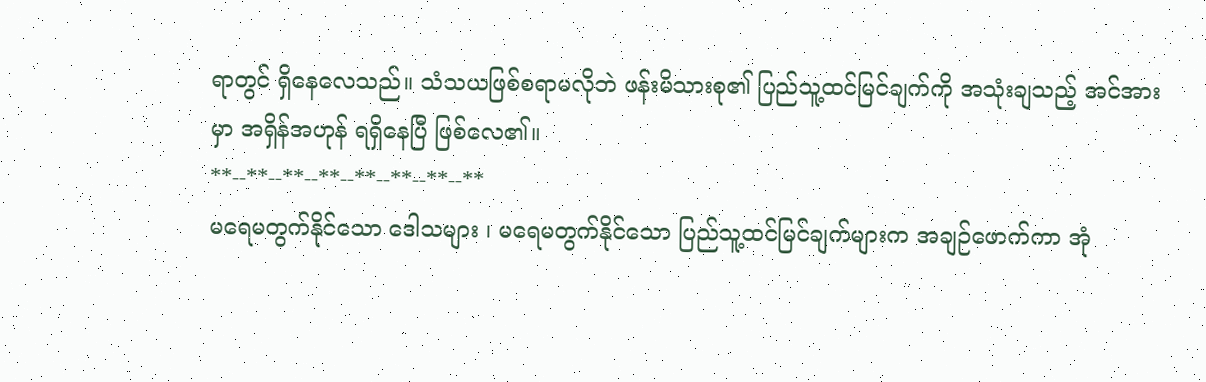ရာတွင် ရှိနေလေသည်။ သံသယဖြစ်စရာမလိုဘဲ ဖန်းမိသားစု၏ ပြည်သူ့ထင်မြင်ချက်ကို အသုံးချသည့် အင်အားမှာ အရှိန်အဟုန် ရရှိနေပြီ ဖြစ်လေ၏။
**--**--**--**--**--**--**--**
မရေမတွက်နိုင်သော ဒေါသများ ၊ မရေမတွက်နိုင်သော ပြည်သူ့ထင်မြင်ချက်များက အချဉ်ဖောက်ကာ အုံ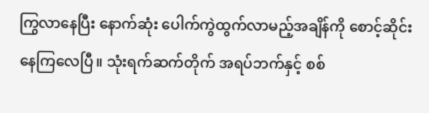ကြွလာနေပြီး နောက်ဆုံး ပေါက်ကွဲထွက်လာမည့်အချိန်ကို စောင့်ဆိုင်းနေကြလေပြီ။ သုံးရက်ဆက်တိုက် အရပ်ဘက်နှင့် စစ်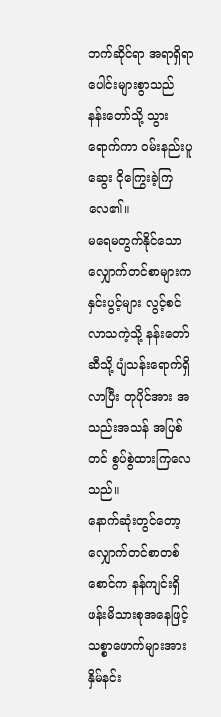ဘက်ဆိုင်ရာ အရာရှိရာပေါင်းများစွာသည် နန်းတော်သို့ သွားရောက်ကာ ဝမ်းနည်းပူဆွေး ငိုကြွေးခဲ့ကြလေ၏။
မရေမတွက်နိုင်သော လျှောက်တင်စာများက နှင်းပွင့်များ လွင့်စင်လာသကဲ့သို့ နန်းတော်ဆီသို့ ပျံသန်းရောက်ရှိလာပြီး တုပိုင်အား အသည်းအသန် အပြစ်တင် စွပ်စွဲထားကြလေသည်။
နောက်ဆုံးတွင်တော့ လျှောက်တင်စာတစ်စောင်က နန်ကျင်းရှိ ဖန်းမိသားစုအနေဖြင့် သစ္စာဖောက်များအား နှိမ်နင်း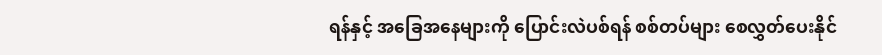ရန်နှင့် အခြေအနေများကို ပြောင်းလဲပစ်ရန် စစ်တပ်များ စေလွှတ်ပေးနိုင်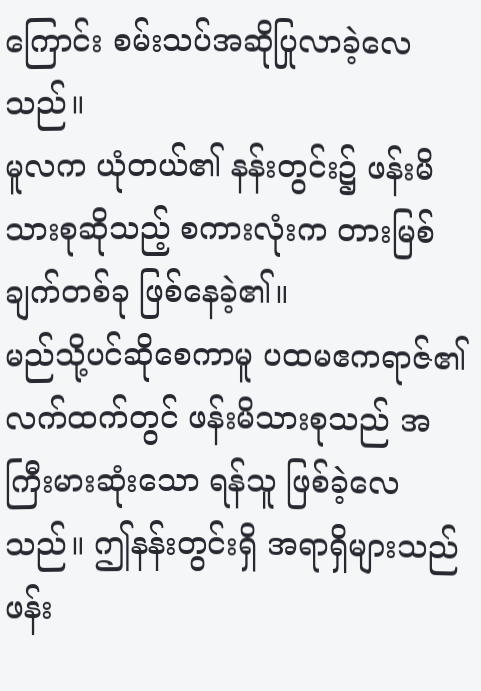ကြောင်း စမ်းသပ်အဆိုပြုလာခဲ့လေသည်။
မူလက ယုံတယ်၏ နန်းတွင်း၌ ဖန်းမိသားစုဆိုသည့် စကားလုံးက တားမြစ်ချက်တစ်ခု ဖြစ်နေခဲ့၏။
မည်သို့ပင်ဆိုစေကာမူ ပထမဧကရာဇ်၏ လက်ထက်တွင် ဖန်းမိသားစုသည် အကြီးမားဆုံးသော ရန်သူ ဖြစ်ခဲ့လေသည်။ ဤနန်းတွင်းရှိ အရာရှိများသည် ဖန်း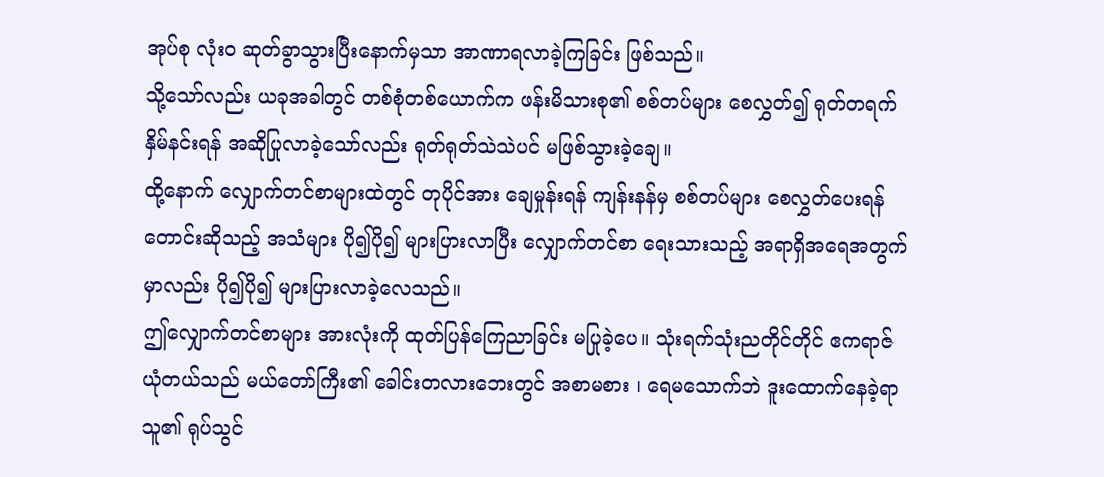အုပ်စု လုံးဝ ဆုတ်ခွာသွားပြီးနောက်မှသာ အာဏာရလာခဲ့ကြခြင်း ဖြစ်သည်။
သို့သော်လည်း ယခုအခါတွင် တစ်စုံတစ်ယောက်က ဖန်းမိသားစု၏ စစ်တပ်များ စေလွှတ်၍ ရုတ်တရက် နှိမ်နင်းရန် အဆိုပြုလာခဲ့သော်လည်း ရုတ်ရုတ်သဲသဲပင် မဖြစ်သွားခဲ့ချေ။
ထို့နောက် လျှောက်တင်စာများထဲတွင် တုပိုင်အား ချေမှုန်းရန် ကျန်းနန်မှ စစ်တပ်များ စေလွှတ်ပေးရန် တောင်းဆိုသည့် အသံများ ပို၍ပို၍ များပြားလာပြီး လျှောက်တင်စာ ရေးသားသည့် အရာရှိအရေအတွက်မှာလည်း ပို၍ပို၍ များပြားလာခဲ့လေသည်။
ဤလျှောက်တင်စာများ အားလုံးကို ထုတ်ပြန်ကြေညာခြင်း မပြုခဲ့ပေ။ သုံးရက်သုံးညတိုင်တိုင် ဧကရာဇ်ယုံတယ်သည် မယ်တော်ကြီး၏ ခေါင်းတလားဘေးတွင် အစာမစား ၊ ရေမသောက်ဘဲ ဒူးထောက်နေခဲ့ရာ သူ၏ ရုပ်သွင်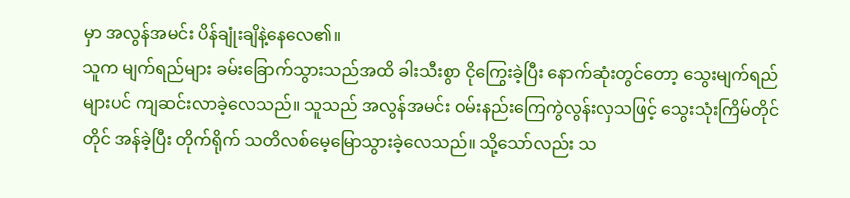မှာ အလွန်အမင်း ပိန်ချုံးချိနဲ့နေလေ၏။
သူက မျက်ရည်များ ခမ်းခြောက်သွားသည်အထိ ခါးသီးစွာ ငိုကြွေးခဲ့ပြီး နောက်ဆုံးတွင်တော့ သွေးမျက်ရည်များပင် ကျဆင်းလာခဲ့လေသည်။ သူသည် အလွန်အမင်း ဝမ်းနည်းကြေကွဲလွန်းလှသဖြင့် သွေးသုံးကြိမ်တိုင်တိုင် အန်ခဲ့ပြီး တိုက်ရိုက် သတိလစ်မေ့မြောသွားခဲ့လေသည်။ သို့သော်လည်း သ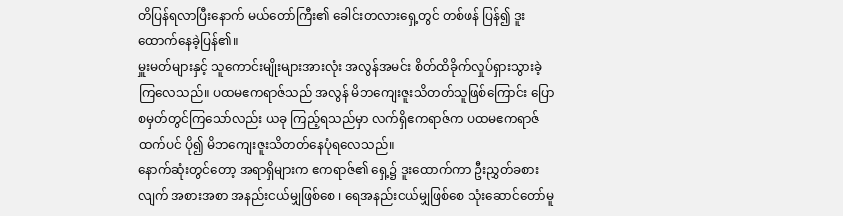တိပြန်ရလာပြီးနောက် မယ်တော်ကြီး၏ ခေါင်းတလားရှေ့တွင် တစ်ဖန် ပြန်၍ ဒူးထောက်နေခဲ့ပြန်၏။
မှူးမတ်များနှင့် သူကောင်းမျိုးများအားလုံး အလွန်အမင်း စိတ်ထိခိုက်လှုပ်ရှားသွားခဲ့ကြလေသည်။ ပထမဧကရာဇ်သည် အလွန် မိဘကျေးဇူးသိတတ်သူဖြစ်ကြောင်း ပြောစမှတ်တွင်ကြသော်လည်း ယခု ကြည့်ရသည်မှာ လက်ရှိဧကရာဇ်က ပထမဧကရာဇ်ထက်ပင် ပို၍ မိဘကျေးဇူးသိတတ်နေပုံရလေသည်။
နောက်ဆုံးတွင်တော့ အရာရှိများက ဧကရာဇ်၏ ရှေ့၌ ဒူးထောက်ကာ ဦးညွှတ်ခစားလျက် အစားအစာ အနည်းငယ်မျှဖြစ်စေ ၊ ရေအနည်းငယ်မျှဖြစ်စေ သုံးဆောင်တော်မူ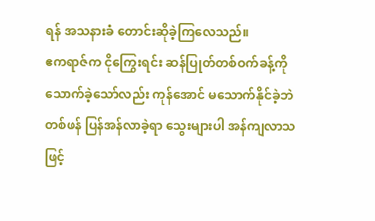ရန် အသနားခံ တောင်းဆိုခဲ့ကြလေသည်။
ဧကရာဇ်က ငိုကြွေးရင်း ဆန်ပြုတ်တစ်ဝက်ခန့်ကို သောက်ခဲ့သော်လည်း ကုန်အောင် မသောက်နိုင်ခဲ့ဘဲ တစ်ဖန် ပြန်အန်လာခဲ့ရာ သွေးများပါ အန်ကျလာသဖြင့်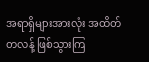အရာရှိများအားလုံး အထိတ်တလန့် ဖြစ်သွားကြ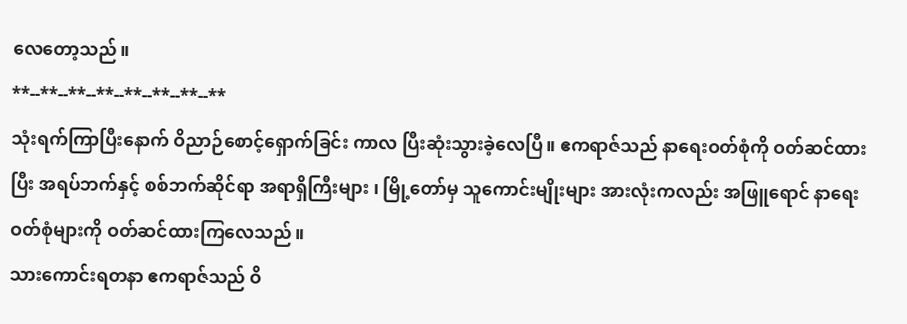လေတော့သည်။
**--**--**--**--**--**--**--**
သုံးရက်ကြာပြီးနောက် ဝိညာဉ်စောင့်ရှောက်ခြင်း ကာလ ပြီးဆုံးသွားခဲ့လေပြီ။ ဧကရာဇ်သည် နာရေးဝတ်စုံကို ဝတ်ဆင်ထားပြီး အရပ်ဘက်နှင့် စစ်ဘက်ဆိုင်ရာ အရာရှိကြီးများ ၊ မြို့တော်မှ သူကောင်းမျိုးများ အားလုံးကလည်း အဖြူရောင် နာရေးဝတ်စုံများကို ဝတ်ဆင်ထားကြလေသည်။
သားကောင်းရတနာ ဧကရာဇ်သည် ဝိ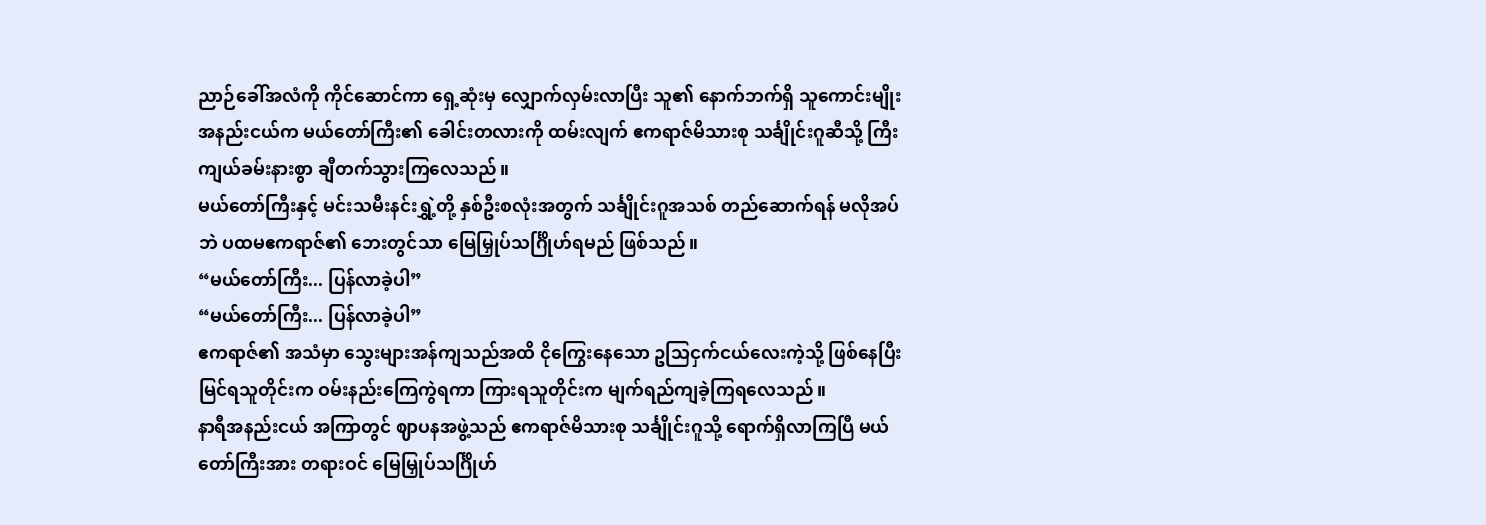ညာဉ်ခေါ်အလံကို ကိုင်ဆောင်ကာ ရှေ့ဆုံးမှ လျှောက်လှမ်းလာပြီး သူ၏ နောက်ဘက်ရှိ သူကောင်းမျိုး အနည်းငယ်က မယ်တော်ကြီး၏ ခေါင်းတလားကို ထမ်းလျက် ဧကရာဇ်မိသားစု သင်္ချိုင်းဂူဆီသို့ ကြီးကျယ်ခမ်းနားစွာ ချီတက်သွားကြလေသည်။
မယ်တော်ကြီးနှင့် မင်းသမီးနင်းရွှဲ့တို့ နှစ်ဦးစလုံးအတွက် သင်္ချိုင်းဂူအသစ် တည်ဆောက်ရန် မလိုအပ်ဘဲ ပထမဧကရာဇ်၏ ဘေးတွင်သာ မြေမြှုပ်သင်္ဂြိုဟ်ရမည် ဖြစ်သည်။
“မယ်တော်ကြီး... ပြန်လာခဲ့ပါ”
“မယ်တော်ကြီး... ပြန်လာခဲ့ပါ”
ဧကရာဇ်၏ အသံမှာ သွေးများအန်ကျသည်အထိ ငိုကြွေးနေသော ဥသြငှက်ငယ်လေးကဲ့သို့ ဖြစ်နေပြီး မြင်ရသူတိုင်းက ဝမ်းနည်းကြေကွဲရကာ ကြားရသူတိုင်းက မျက်ရည်ကျခဲ့ကြရလေသည်။
နာရီအနည်းငယ် အကြာတွင် ဈာပနအဖွဲ့သည် ဧကရာဇ်မိသားစု သင်္ချိုင်းဂူသို့ ရောက်ရှိလာကြပြီ မယ်တော်ကြီးအား တရားဝင် မြေမြှုပ်သင်္ဂြိုဟ်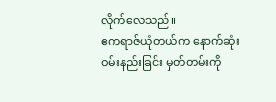လိုက်လေသည်။
ဧကရာဇ်ယုံတယ်က နောက်ဆုံး ဝမ်းနည်းခြင်း မှတ်တမ်းကို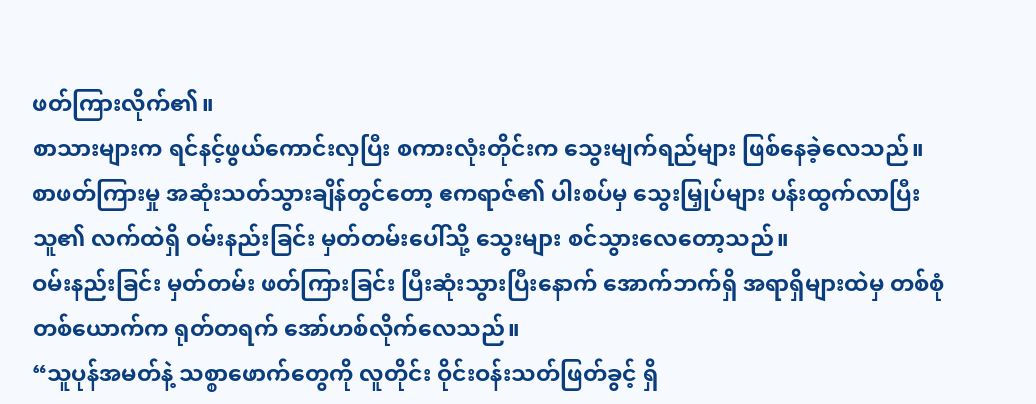ဖတ်ကြားလိုက်၏။
စာသားများက ရင်နင့်ဖွယ်ကောင်းလှပြီး စကားလုံးတိုင်းက သွေးမျက်ရည်များ ဖြစ်နေခဲ့လေသည်။ စာဖတ်ကြားမှု အဆုံးသတ်သွားချိန်တွင်တော့ ဧကရာဇ်၏ ပါးစပ်မှ သွေးမြှုပ်များ ပန်းထွက်လာပြီး သူ၏ လက်ထဲရှိ ဝမ်းနည်းခြင်း မှတ်တမ်းပေါ်သို့ သွေးများ စင်သွားလေတော့သည်။
ဝမ်းနည်းခြင်း မှတ်တမ်း ဖတ်ကြားခြင်း ပြီးဆုံးသွားပြီးနောက် အောက်ဘက်ရှိ အရာရှိများထဲမှ တစ်စုံတစ်ယောက်က ရုတ်တရက် အော်ဟစ်လိုက်လေသည်။
“သူပုန်အမတ်နဲ့ သစ္စာဖောက်တွေကို လူတိုင်း ဝိုင်းဝန်းသတ်ဖြတ်ခွင့် ရှိ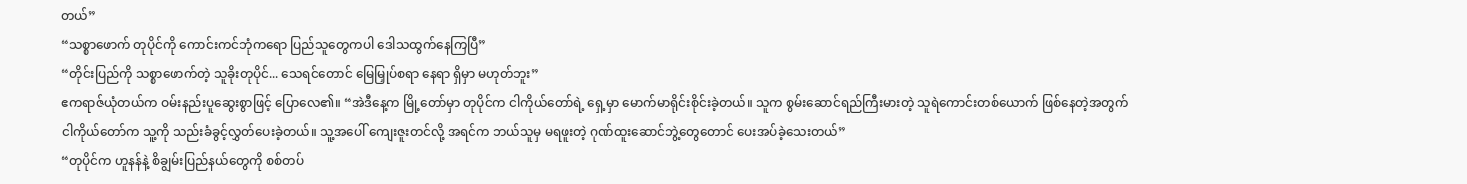တယ်”
“သစ္စာဖောက် တုပိုင်ကို ကောင်းကင်ဘုံကရော ပြည်သူတွေကပါ ဒေါသထွက်နေကြပြီ”
“တိုင်းပြည်ကို သစ္စာဖောက်တဲ့ သူခိုးတုပိုင်... သေရင်တောင် မြေမြှုပ်စရာ နေရာ ရှိမှာ မဟုတ်ဘူး”
ဧကရာဇ်ယုံတယ်က ဝမ်းနည်းပူဆွေးစွာဖြင့် ပြောလေ၏။ “အဲဒီနေ့က မြို့တော်မှာ တုပိုင်က ငါကိုယ်တော်ရဲ့ ရှေ့မှာ မောက်မာရိုင်းစိုင်းခဲ့တယ်။ သူက စွမ်းဆောင်ရည်ကြီးမားတဲ့ သူရဲကောင်းတစ်ယောက် ဖြစ်နေတဲ့အတွက် ငါကိုယ်တော်က သူ့ကို သည်းခံခွင့်လွှတ်ပေးခဲ့တယ်။ သူ့အပေါ် ကျေးဇူးတင်လို့ အရင်က ဘယ်သူမှ မရဖူးတဲ့ ဂုဏ်ထူးဆောင်ဘွဲ့တွေတောင် ပေးအပ်ခဲ့သေးတယ်”
“တုပိုင်က ဟူနန်နဲ့ စိချွမ်းပြည်နယ်တွေကို စစ်တပ်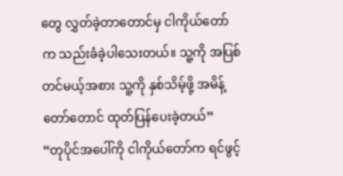တွေ လွှတ်ခဲ့တာတောင်မှ ငါကိုယ်တော်က သည်းခံခဲ့ပါသေးတယ်။ သူ့ကို အပြစ်တင်မယ့်အစား သူ့ကို နှစ်သိမ့်ဖို့ အမိန့်တော်တောင် ထုတ်ပြန်ပေးခဲ့တယ်”
“တုပိုင်အပေါ်ကို ငါကိုယ်တော်က ရင်ဖွင့်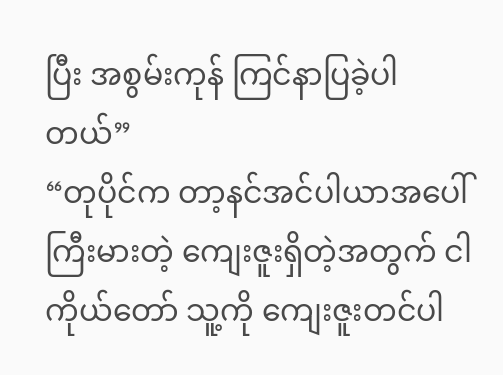ပြီး အစွမ်းကုန် ကြင်နာပြခဲ့ပါတယ်”
“တုပိုင်က တာ့နင်အင်ပါယာအပေါ် ကြီးမားတဲ့ ကျေးဇူးရှိတဲ့အတွက် ငါကိုယ်တော် သူ့ကို ကျေးဇူးတင်ပါ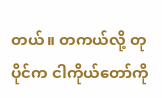တယ်။ တကယ်လို့ တုပိုင်က ငါကိုယ်တော်ကို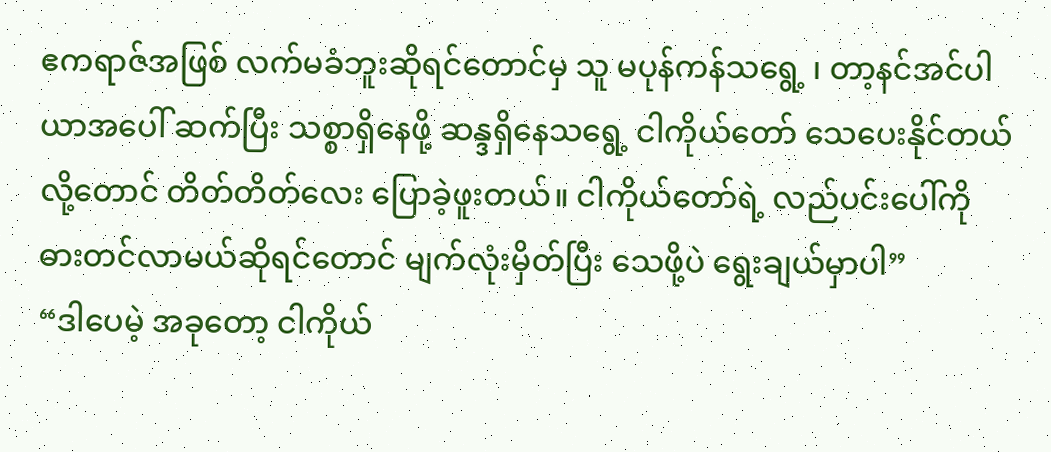ဧကရာဇ်အဖြစ် လက်မခံဘူးဆိုရင်တောင်မှ သူ မပုန်ကန်သရွေ့ ၊ တာ့နင်အင်ပါယာအပေါ် ဆက်ပြီး သစ္စာရှိနေဖို့ ဆန္ဒရှိနေသရွေ့ ငါကိုယ်တော် သေပေးနိုင်တယ်လို့တောင် တိတ်တိတ်လေး ပြောခဲ့ဖူးတယ်။ ငါကိုယ်တော်ရဲ့ လည်ပင်းပေါ်ကို ဓားတင်လာမယ်ဆိုရင်တောင် မျက်လုံးမှိတ်ပြီး သေဖို့ပဲ ရွေးချယ်မှာပါ”
“ဒါပေမဲ့ အခုတော့ ငါကိုယ်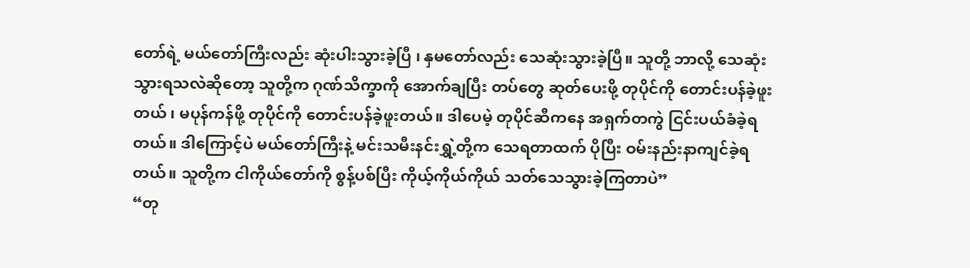တော်ရဲ့ မယ်တော်ကြီးလည်း ဆုံးပါးသွားခဲ့ပြီ ၊ နှမတော်လည်း သေဆုံးသွားခဲ့ပြီ။ သူတို့ ဘာလို့ သေဆုံးသွားရသလဲဆိုတော့ သူတို့က ဂုဏ်သိက္ခာကို အောက်ချပြီး တပ်တွေ ဆုတ်ပေးဖို့ တုပိုင်ကို တောင်းပန်ခဲ့ဖူးတယ် ၊ မပုန်ကန်ဖို့ တုပိုင်ကို တောင်းပန်ခဲ့ဖူးတယ်။ ဒါပေမဲ့ တုပိုင်ဆီကနေ အရှက်တကွဲ ငြင်းပယ်ခံခဲ့ရတယ်။ ဒါကြောင့်ပဲ မယ်တော်ကြီးနဲ့ မင်းသမီးနင်းရွှဲ့တို့က သေရတာထက် ပိုပြီး ဝမ်းနည်းနာကျင်ခဲ့ရတယ်။ သူတို့က ငါကိုယ်တော်ကို စွန့်ပစ်ပြီး ကိုယ့်ကိုယ်ကိုယ် သတ်သေသွားခဲ့ကြတာပဲ”
“တု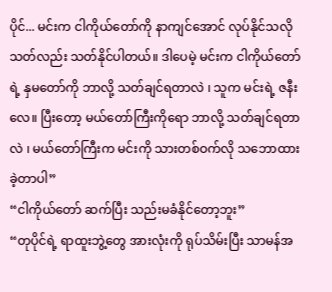ပိုင်... မင်းက ငါကိုယ်တော်ကို နာကျင်အောင် လုပ်နိုင်သလို သတ်လည်း သတ်နိုင်ပါတယ်။ ဒါပေမဲ့ မင်းက ငါကိုယ်တော်ရဲ့ နှမတော်ကို ဘာလို့ သတ်ချင်ရတာလဲ ၊ သူက မင်းရဲ့ ဇနီးလေ။ ပြီးတော့ မယ်တော်ကြီးကိုရော ဘာလို့ သတ်ချင်ရတာလဲ ၊ မယ်တော်ကြီးက မင်းကို သားတစ်ဝက်လို သဘောထားခဲ့တာပါ”
“ငါကိုယ်တော် ဆက်ပြီး သည်းမခံနိုင်တော့ဘူး”
“တုပိုင်ရဲ့ ရာထူးဘွဲ့တွေ အားလုံးကို ရုပ်သိမ်းပြီး သာမန်အ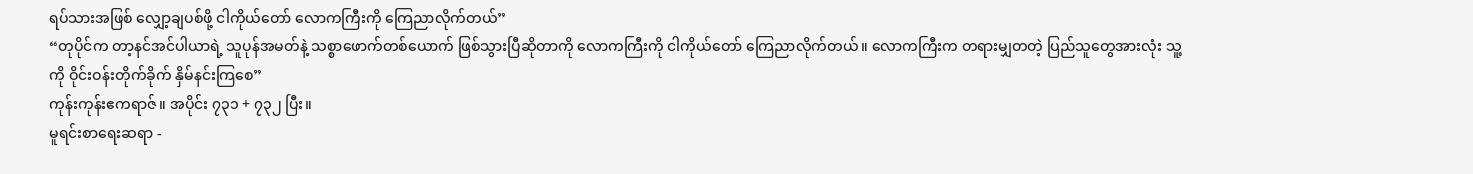ရပ်သားအဖြစ် လျှော့ချပစ်ဖို့ ငါကိုယ်တော် လောကကြီးကို ကြေညာလိုက်တယ်”
“တုပိုင်က တာ့နင်အင်ပါယာရဲ့ သူပုန်အမတ်နဲ့ သစ္စာဖောက်တစ်ယောက် ဖြစ်သွားပြီဆိုတာကို လောကကြီးကို ငါကိုယ်တော် ကြေညာလိုက်တယ်။ လောကကြီးက တရားမျှတတဲ့ ပြည်သူတွေအားလုံး သူ့ကို ဝိုင်းဝန်းတိုက်ခိုက် နှိမ်နင်းကြစေ”
ကုန်းကုန်းဧကရာဇ်။ အပိုင်း ၇၃၁ + ၇၃၂ ပြီး။
မူရင်းစာရေးဆရာ -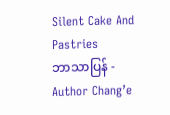Silent Cake And Pastries
ဘာသာပြန် - Author Chang’e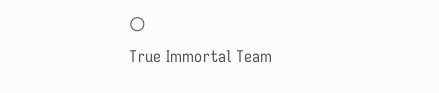🌕
True Immortal Team